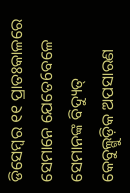ଡିସେମ୍ବର ୧୧ ପ୍ରାତଃକାଳରେ ସେମାନେ ଯେତେ6ବଳେ ସେମାନଙ୍କ ବିଦ୍ୟୁତ୍ କେବୁଲ୍ଗୁଡ଼ିକ ଅପସାରଣ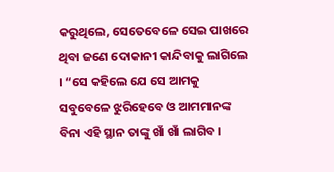କରୁଥିଲେ, ସେତେବେଳେ ସେଇ ପାଖରେ ଥିବା ଜଣେ ଦୋକାନୀ କାନ୍ଦିବାକୁ ଲାଗିଲେ । “ସେ କହିଲେ ଯେ ସେ ଆମକୁ ସବୁବେଳେ ଝୁରିହେବେ ଓ ଆମମାନଙ୍କ ବିନା ଏହି ସ୍ଥାନ ତାଙ୍କୁ ଖାଁ ଖାଁ ଲାଗିବ ।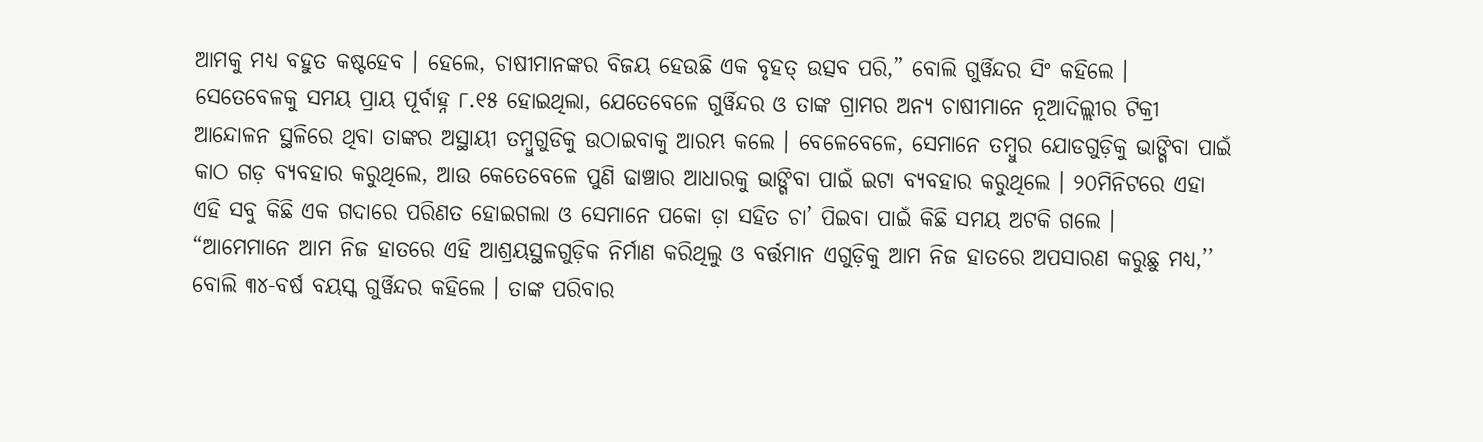ଆମକୁ ମଧ୍ୟ ବହୁତ କଷ୍ଟହେବ । ହେଲେ, ଚାଷୀମାନଙ୍କର ବିଜୟ ହେଉଛି ଏକ ବୃହତ୍ ଉତ୍ସବ ପରି,” ବୋଲି ଗୁର୍ୱିନ୍ଦର ସିଂ କହିଲେ ।
ସେତେବେଳକୁ ସମୟ ପ୍ରାୟ ପୂର୍ବାହ୍ନ ୮.୧୫ ହୋଇଥିଲା, ଯେତେବେଳେ ଗୁର୍ୱିନ୍ଦର ଓ ତାଙ୍କ ଗ୍ରାମର ଅନ୍ୟ ଚାଷୀମାନେ ନୂଆଦିଲ୍ଲୀର ଟିକ୍ରୀ ଆନ୍ଦୋଳନ ସ୍ଥଳିରେ ଥିବା ତାଙ୍କର ଅସ୍ଥାୟୀ ତମ୍ବୁଗୁଡିକୁ ଉଠାଇବାକୁ ଆରମ୍ଭ କଲେ । ବେଳେବେଳେ, ସେମାନେ ତମ୍ବୁର ଯୋଡଗୁଡ଼ିକୁ ଭାଙ୍ଗିବା ପାଇଁ କାଠ ଗଡ଼ ବ୍ୟବହାର କରୁଥିଲେ, ଆଉ କେତେବେଳେ ପୁଣି ଢାଞ୍ଚାର ଆଧାରକୁ ଭାଙ୍ଗିବା ପାଇଁ ଇଟା ବ୍ୟବହାର କରୁଥିଲେ । ୨୦ମିନିଟରେ ଏହା ଏହି ସବୁ କିଛି ଏକ ଗଦାରେ ପରିଣତ ହୋଇଗଲା ଓ ସେମାନେ ପକୋ ଡ଼ା ସହିତ ଚା’ ପିଇବା ପାଇଁ କିଛି ସମୟ ଅଟକି ଗଲେ ।
“ଆମେମାନେ ଆମ ନିଜ ହାତରେ ଏହି ଆଶ୍ରୟସ୍ଥଳଗୁଡ଼ିକ ନିର୍ମାଣ କରିଥିଲୁ ଓ ବର୍ତ୍ତମାନ ଏଗୁଡ଼ିକୁ ଆମ ନିଜ ହାତରେ ଅପସାରଣ କରୁଛୁ ମଧ୍ୟ,’’ ବୋଲି ୩୪-ବର୍ଷ ବୟସ୍କ ଗୁର୍ୱିନ୍ଦର କହିଲେ । ତାଙ୍କ ପରିବାର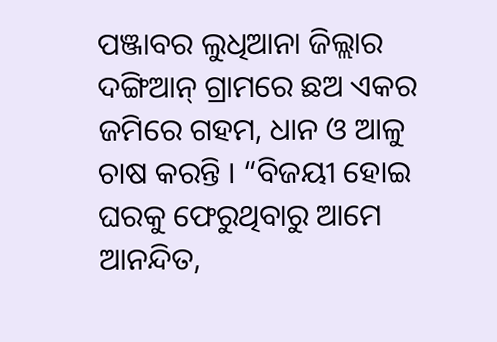ପଞ୍ଜାବର ଲୁଧିଆନା ଜିଲ୍ଲାର ଦଙ୍ଗିଆନ୍ ଗ୍ରାମରେ ଛଅ ଏକର ଜମିରେ ଗହମ, ଧାନ ଓ ଆଳୁ ଚାଷ କରନ୍ତି । “ବିଜୟୀ ହୋଇ ଘରକୁ ଫେରୁଥିବାରୁ ଆମେ ଆନନ୍ଦିତ,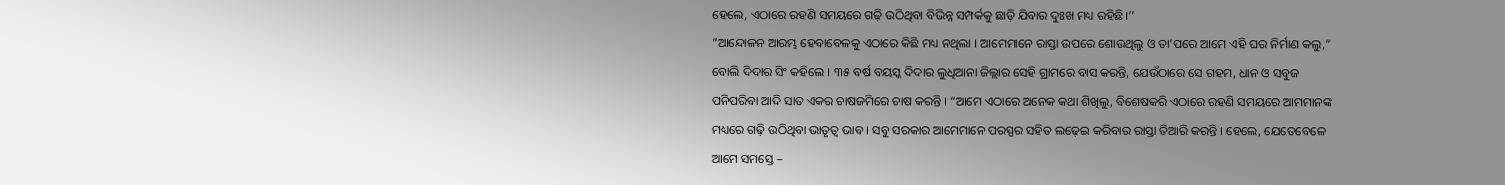ହେଲେ, ଏଠାରେ ରହଣି ସମୟରେ ଗଢ଼ି ଉଠିଥିବା ବିଭିନ୍ନ ସମ୍ପର୍କକୁ ଛାଡ଼ି ଯିବାର ଦୁଃଖ ମଧ୍ୟ ରହିଛି।’’
“ଆନ୍ଦୋଳନ ଆରମ୍ଭ ହେବାବେଳକୁ ଏଠାରେ କିଛି ମଧ୍ୟ ନଥିଲା । ଆମେମାନେ ରାସ୍ତା ଉପରେ ଶୋଉଥିଲୁ ଓ ତା’ପରେ ଆମେ ଏହି ଘର ନିର୍ମାଣ କଲୁ,” ବୋଲି ଦିଦାର ସିଂ କହିଲେ । ୩୫ ବର୍ଷ ବୟସ୍କ ଦିଦାର ଲୁଧିଆନା ଜିଲ୍ଲାର ସେହି ଗ୍ରାମରେ ବାସ କରନ୍ତି, ଯେଉଁଠାରେ ସେ ଗହମ, ଧାନ ଓ ସବୁଜ ପନିପରିବା ଆଦି ସାତ ଏକର ଚାଷଜମିରେ ଚାଷ କରନ୍ତି । “ଆମେ ଏଠାରେ ଅନେକ କଥା ଶିଖିଲୁ, ବିଶେଷକରି ଏଠାରେ ରହଣି ସମୟରେ ଆମମାନଙ୍କ ମଧ୍ୟରେ ଗଢ଼ି ଉଠିଥିବା ଭାତୃତ୍ୱ ଭାବ । ସବୁ ସରକାର ଆମେମାନେ ପରସ୍ପର ସହିତ ଲଢ଼େଇ କରିବାର ରାସ୍ତା ତିଆରି କରନ୍ତି । ହେଲେ, ଯେତେବେଳେ ଆମେ ସମସ୍ତେ –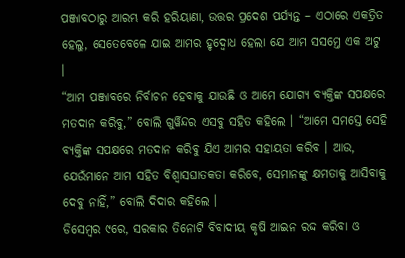ପଞ୍ଜାବଠାରୁ ଆରମ୍ଭ କରି ହରିୟାଣା, ଉତ୍ତର ପ୍ରଦେଶ ପର୍ଯ୍ୟନ୍ତ – ଏଠାରେ ଏକତ୍ରିତ ହେଲୁ, ସେତେବେଳେ ଯାଇ ଆମର ହୃଦ୍ବୋଧ ହେଲା ଯେ ଆମ ସସମ୍ତେ ଏକ ଅଟୁ ।
“ଆମ ପଞ୍ଜାବରେ ନିର୍ବାଚନ ହେବାକୁ ଯାଉଛି ଓ ଆମେ ଯୋଗ୍ୟ ବ୍ୟକ୍ତିଙ୍କ ସପକ୍ଷରେ ମତଦାନ କରିବୁ,” ବୋଲି ଗୁର୍ୱିନ୍ଦର ଏସବୁ ସହିତ କହିଲେ । “ଆମେ ସମସ୍ତେ ସେହି ବ୍ୟକ୍ତିଙ୍କ ସପକ୍ଷରେ ମତଦାନ କରିବୁ ଯିଏ ଆମର ସହାୟତା କରିବ । ଆଉ, ଯେଉଁମାନେ ଆମ ସହିତ ବିଶ୍ୱାସଘାତକତା କରିବେ, ସେମାନଙ୍କୁ କ୍ଷମତାକୁ ଆସିବାକୁ ଦେବୁ ନାହିଁ,” ବୋଲି ଦିଦାର କହିଲେ ।
ଡିସେମ୍ବର ୯ରେ, ସରକାର ତିନୋଟି ବିବାଦୀୟ କୃଷି ଆଇନ ରଦ୍ଦ କରିବା ଓ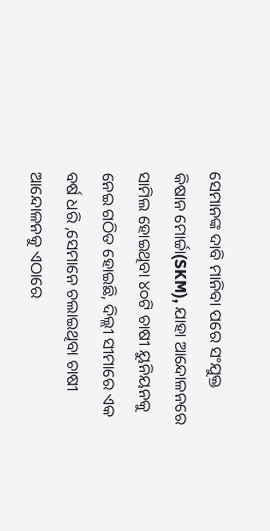ସେମାନଙ୍କ ଦାବି ମାନିବା ପରେ ସଂଯୁକ୍ତ କିଷାନ ମୋର୍ଚ୍ଚା(SKM), ଯାହା ଆନ୍ଦୋଳନରେ ସାମିଲ ହୋଇଥିବା ୪୦ଟି ଚାଷୀ ୟୁନିୟନକୁ ନେଇ ଗଠିତ ହୋଇଛି, ଦିଲ୍ଲୀ ସୀମାରେ ଏକ ବର୍ଷ ଧରି ,ସେମାନେ ଚଲାଇଥିବା ଚାଷୀ ଆନ୍ଦୋଳନକୁ ଏଠାରେ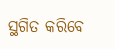ସ୍ଥଗିତ କରିବେ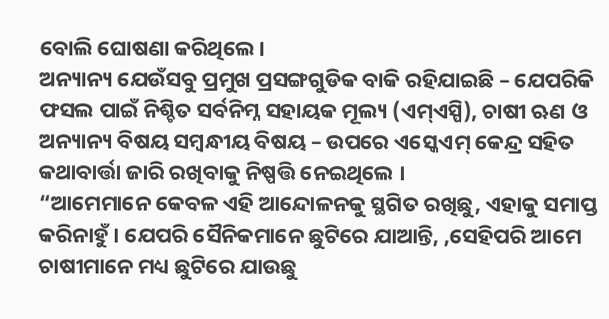ବୋଲି ଘୋଷଣା କରିଥିଲେ।
ଅନ୍ୟାନ୍ୟ ଯେଉଁସବୁ ପ୍ରମୁଖ ପ୍ରସଙ୍ଗଗୁଡିକ ବାକି ରହିଯାଇଛି – ଯେପରିକି ଫସଲ ପାଇଁ ନିଶ୍ଚିତ ସର୍ବନିମ୍ନ ସହାୟକ ମୂଲ୍ୟ (ଏମ୍ଏସ୍ପି), ଚାଷୀ ଋଣ ଓ ଅନ୍ୟାନ୍ୟ ବିଷୟ ସମ୍ବନ୍ଧୀୟ ବିଷୟ – ଉପରେ ଏସ୍କେଏମ୍ କେନ୍ଦ୍ର ସହିତ କଥାବାର୍ତ୍ତା ଜାରି ରଖିବାକୁ ନିଷ୍ପତ୍ତି ନେଇଥିଲେ ।
“ଆମେମାନେ କେବଳ ଏହି ଆନ୍ଦୋଳନକୁ ସ୍ଥଗିତ ରଖିଛୁ, ଏହାକୁ ସମାପ୍ତ କରିନାହୁଁ । ଯେପରି ସୈନିକମାନେ ଛୁଟିରେ ଯାଆନ୍ତି, ,ସେହିପରି ଆମେ ଚାଷୀମାନେ ମଧ୍ୟ ଛୁଟିରେ ଯାଉଛୁ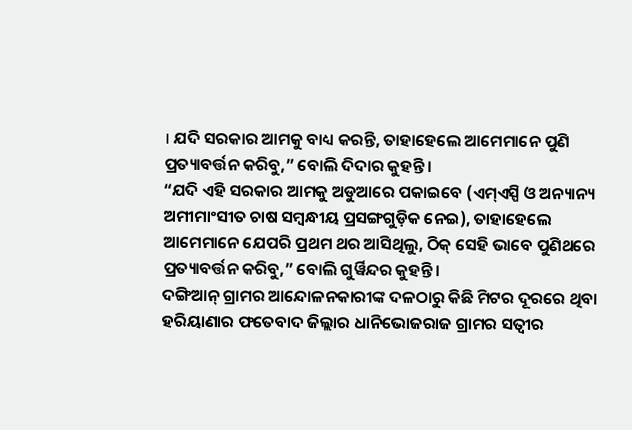। ଯଦି ସରକାର ଆମକୁ ବାଧ୍ୟ କରନ୍ତି, ତାହାହେଲେ ଆମେମାନେ ପୁଣି ପ୍ରତ୍ୟାବର୍ତ୍ତନ କରିବୁ,” ବୋଲି ଦିଦାର କୁହନ୍ତି ।
“ଯଦି ଏହି ସରକାର ଆମକୁ ଅଡୁଆରେ ପକାଇବେ (ଏମ୍ଏସ୍ପି ଓ ଅନ୍ୟାନ୍ୟ ଅମୀମାଂସୀତ ଚାଷ ସମ୍ବନ୍ଧୀୟ ପ୍ରସଙ୍ଗଗୁଡ଼ିକ ନେଇ), ତାହାହେଲେ ଆମେମାନେ ଯେପରି ପ୍ରଥମ ଥର ଆସିଥିଲୁ, ଠିକ୍ ସେହି ଭାବେ ପୁଣିଥରେ ପ୍ରତ୍ୟାବର୍ତ୍ତନ କରିବୁ,” ବୋଲି ଗୁର୍ୱିନ୍ଦର କୁହନ୍ତି ।
ଦଙ୍ଗିଆନ୍ ଗ୍ରାମର ଆନ୍ଦୋଳନକାରୀଙ୍କ ଦଳଠାରୁ କିଛି ମିଟର ଦୂରରେ ଥିବା ହରିୟାଣାର ଫତେବାଦ ଜିଲ୍ଲାର ଧାନିଭୋଜରାଜ ଗ୍ରାମର ସତ୍ବୀର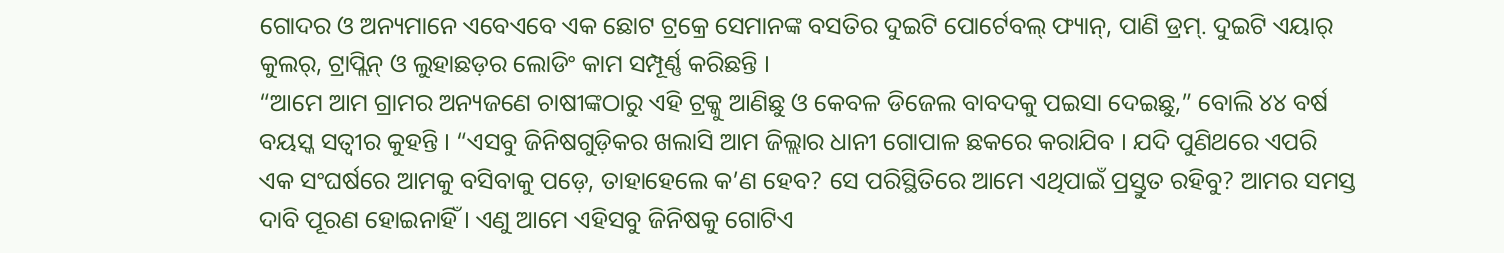ଗୋଦର ଓ ଅନ୍ୟମାନେ ଏବେଏବେ ଏକ ଛୋଟ ଟ୍ରକ୍ରେ ସେମାନଙ୍କ ବସତିର ଦୁଇଟି ପୋର୍ଟେବଲ୍ ଫ୍ୟାନ୍, ପାଣି ଡ୍ରମ୍. ଦୁଇଟି ଏୟାର୍ କୁଲର୍, ଟ୍ରାପ୍ଲିନ୍ ଓ ଲୁହାଛଡ଼ର ଲୋଡିଂ କାମ ସମ୍ପୂର୍ଣ୍ଣ କରିଛନ୍ତି ।
“ଆମେ ଆମ ଗ୍ରାମର ଅନ୍ୟଜଣେ ଚାଷୀଙ୍କଠାରୁ ଏହି ଟ୍ରକ୍କୁ ଆଣିଛୁ ଓ କେବଳ ଡିଜେଲ ବାବଦକୁ ପଇସା ଦେଇଛୁ,” ବୋଲି ୪୪ ବର୍ଷ ବୟସ୍କ ସତ୍ବୀର କୁହନ୍ତି । “ଏସବୁ ଜିନିଷଗୁଡ଼ିକର ଖଲାସି ଆମ ଜିଲ୍ଲାର ଧାନୀ ଗୋପାଳ ଛକରେ କରାଯିବ । ଯଦି ପୁଣିଥରେ ଏପରି ଏକ ସଂଘର୍ଷରେ ଆମକୁ ବସିବାକୁ ପଡ଼େ, ତାହାହେଲେ କ’ଣ ହେବ? ସେ ପରିସ୍ଥିତିରେ ଆମେ ଏଥିପାଇଁ ପ୍ରସ୍ତୁତ ରହିବୁ? ଆମର ସମସ୍ତ ଦାବି ପୂରଣ ହୋଇନାହିଁ । ଏଣୁ ଆମେ ଏହିସବୁ ଜିନିଷକୁ ଗୋଟିଏ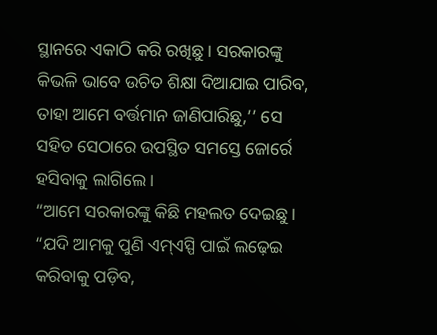ସ୍ଥାନରେ ଏକାଠି କରି ରଖିଛୁ । ସରକାରଙ୍କୁ କିଭଳି ଭାବେ ଉଚିତ ଶିକ୍ଷା ଦିଆଯାଇ ପାରିବ, ତାହା ଆମେ ବର୍ତ୍ତମାନ ଜାଣିପାରିଛୁ,’’ ସେ ସହିତ ସେଠାରେ ଉପସ୍ଥିତ ସମସ୍ତେ ଜୋର୍ରେ ହସିବାକୁ ଲାଗିଲେ ।
“ଆମେ ସରକାରଙ୍କୁ କିଛି ମହଲତ ଦେଇଛୁ । “ଯଦି ଆମକୁ ପୁଣି ଏମ୍ଏସ୍ପି ପାଇଁ ଲଢ଼େଇ କରିବାକୁ ପଡ଼ିବ,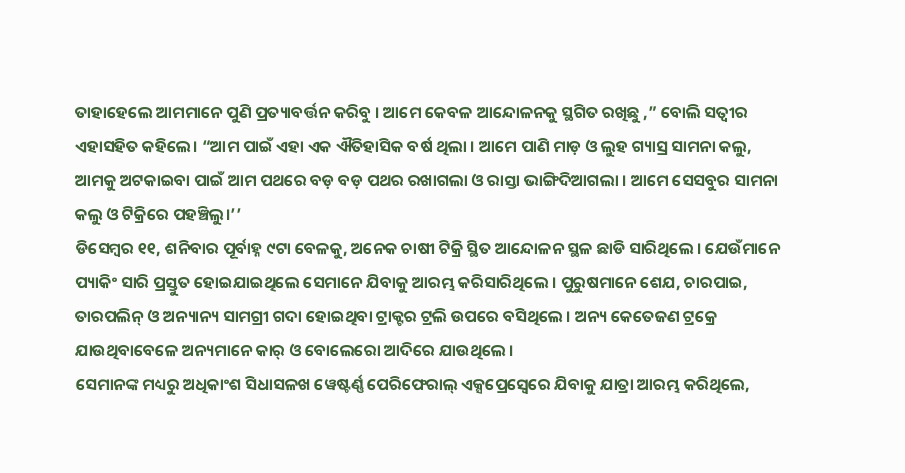ତାହାହେଲେ ଆମମାନେ ପୁଣି ପ୍ରତ୍ୟାବର୍ତ୍ତନ କରିବୁ । ଆମେ କେବଳ ଆନ୍ଦୋଳନକୁ ସ୍ଥଗିତ ରଖିଛୁ ,” ବୋଲି ସତ୍ବୀର ଏହାସହିତ କହିଲେ। “ଆମ ପାଇଁ ଏହା ଏକ ଐତିହାସିକ ବର୍ଷ ଥିଲା । ଆମେ ପାଣି ମାଡ଼ ଓ ଲୁହ ଗ୍ୟାସ୍ର ସାମନା କଲୁ, ଆମକୁ ଅଟକାଇବା ପାଇଁ ଆମ ପଥରେ ବଡ଼ ବଡ଼ ପଥର ରଖାଗଲା ଓ ରାସ୍ତା ଭାଙ୍ଗିଦିଆଗଲା । ଆମେ ସେସବୁର ସାମନା କଲୁ ଓ ଟିକ୍ରିରେ ପହଞ୍ଚିଲୁ।’’
ଡିସେମ୍ବର ୧୧, ଶନିବାର ପୂର୍ବାହ୍ନ ୯ଟା ବେଳକୁ, ଅନେକ ଚାଷୀ ଟିକ୍ରି ସ୍ଥିତ ଆନ୍ଦୋଳନ ସ୍ଥଳ ଛାଡି ସାରିଥିଲେ । ଯେଉଁମାନେ ପ୍ୟାକିଂ ସାରି ପ୍ରସ୍ତୁତ ହୋଇଯାଇଥିଲେ ସେମାନେ ଯିବାକୁ ଆରମ୍ଭ କରିସାରିଥିଲେ । ପୁରୁଷମାନେ ଶେଯ, ଚାରପାଇ, ତାରପଲିନ୍ ଓ ଅନ୍ୟାନ୍ୟ ସାମଗ୍ରୀ ଗଦା ହୋଇଥିବା ଟ୍ରାକ୍ଟର ଟ୍ରଲି ଉପରେ ବସିଥିଲେ । ଅନ୍ୟ କେତେଜଣ ଟ୍ରକ୍ରେ ଯାଉଥିବାବେଳେ ଅନ୍ୟମାନେ କାର୍ ଓ ବୋଲେରୋ ଆଦିରେ ଯାଉଥିଲେ ।
ସେମାନଙ୍କ ମଧ୍ୟରୁ ଅଧିକାଂଶ ସିଧାସଳଖ ୱେଷ୍ଟର୍ଣ୍ଣ ପେରିଫେରାଲ୍ ଏକ୍ସପ୍ରେସ୍ୱେରେ ଯିବାକୁ ଯାତ୍ରା ଆରମ୍ଭ କରିଥିଲେ,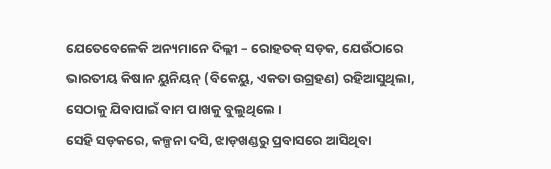ଯେତେବେଳେକି ଅନ୍ୟମାନେ ଦିଲ୍ଲୀ – ରୋହତକ୍ ସଡ଼କ, ଯେଉଁଠାରେ ଭାରତୀୟ କିଷାନ ୟୁନିୟନ୍ (ବିକେୟୁ, ଏକତା ଉଗ୍ରହଣ) ରହିଆସୁଥିଲା, ସେଠାକୁ ଯିବାପାଇଁ ବାମ ପାଖକୁ ବୁଲୁଥିଲେ ।
ସେହି ସଡ଼କରେ, କଳ୍ପନା ଦସି, ଝାଡ଼ଖଣ୍ଡରୁ ପ୍ରବାସରେ ଆସିଥିବା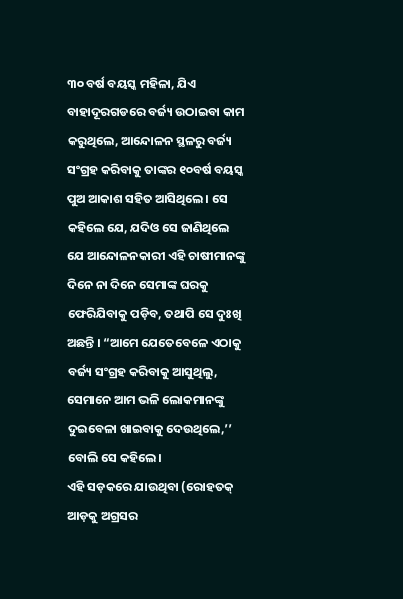୩୦ ବର୍ଷ ବୟସ୍କ ମହିଳା, ଯିଏ ବାହାଦୂରଗଡରେ ବର୍ଜ୍ୟ ଉଠାଇବା କାମ କରୁଥିଲେ, ଆନ୍ଦୋଳନ ସ୍ଥଳରୁ ବର୍ଜ୍ୟ ସଂଗ୍ରହ କରିବାକୁ ତାଙ୍କର ୧୦ବର୍ଷ ବୟସ୍କ ପୁଅ ଆକାଶ ସହିତ ଆସିଥିଲେ । ସେ କହିଲେ ଯେ, ଯଦିଓ ସେ ଜାଣିଥିଲେ ଯେ ଆନ୍ଦୋଳନକାରୀ ଏହି ଚାଷୀମାନଙ୍କୁ ଦିନେ ନା ଦିନେ ସେମାଙ୍କ ଘରକୁ ଫେରିଯିବାକୁ ପଡ଼ିବ, ତଥାପି ସେ ଦୁଃଖି ଅଛନ୍ତି । “ଆମେ ଯେତେବେଳେ ଏଠାକୁ ବର୍ଜ୍ୟ ସଂଗ୍ରହ କରିବାକୁ ଆସୁଥିଲୁ, ସେମାନେ ଆମ ଭଳି ଲୋକମାନଙ୍କୁ ଦୁଇବେଳା ଖାଇବାକୁ ଦେଉଥିଲେ,’’ ବୋଲି ସେ କହିଲେ।
ଏହି ସଡ଼କରେ ଯାଉଥିବା (ରୋହତକ୍ ଆଡ଼କୁ ଅଗ୍ରସର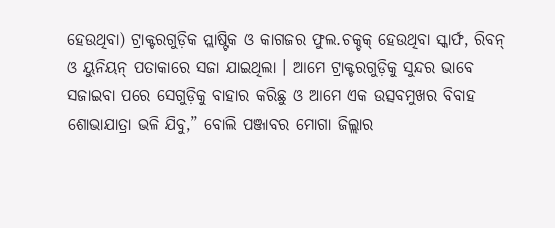ହେଉଥିବା) ଟ୍ରାକ୍ଟରଗୁଡ଼ିକ ପ୍ଲାଷ୍ଟିକ ଓ କାଗଜର ଫୁଲ.ଚକ୍ଚକ୍ ହେଉଥିବା ସ୍କାର୍ଫ, ରିବନ୍ ଓ ୟୁନିୟନ୍ ପତାକାରେ ସଜା ଯାଇଥିଲା । ଆମେ ଟ୍ରାକ୍ଟରଗୁଡ଼ିକୁ ସୁନ୍ଦର ଭାବେ ସଜାଇବା ପରେ ସେଗୁଡ଼ିକୁ ବାହାର କରିଛୁ ଓ ଆମେ ଏକ ଉତ୍ସବମୁଖର ବିବାହ ଶୋଭାଯାତ୍ରା ଭଳି ଯିବୁ,” ବୋଲି ପଞ୍ଜାବର ମୋଗା ଜିଲ୍ଲାର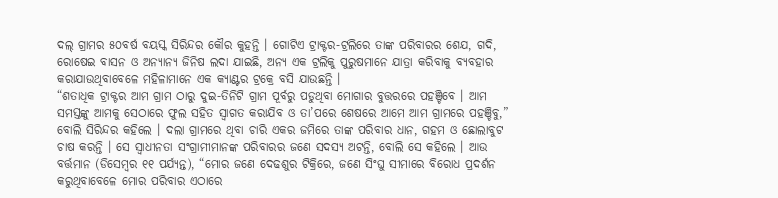ଦଲ୍ ଗ୍ରାମର ୫୦ବର୍ଷ ବୟସ୍କ ସିରିନ୍ଦର କୌର କୁହନ୍ତି । ଗୋଟିଏ ଟ୍ରାକ୍ଟର-ଟ୍ରଲିରେ ତାଙ୍କ ପରିବାରର ଶେଯ, ଗଦି, ରୋଷେଇ ବାସନ ଓ ଅନ୍ୟାନ୍ୟ ଜିନିଷ ଲଦା ଯାଇଛି, ଅନ୍ୟ ଏକ ଟ୍ରଲିକୁ ପୁରୁଷମାନେ ଯାତ୍ରା କରିବାକୁ ବ୍ୟବହାର କରାଯାଉଥିବାବେଳେ ମହିଳାମାନେ ଏକ କ୍ୟାଣ୍ଟର ଟ୍ରକ୍ରେ ବସି ଯାଉଛନ୍ତି ।
“ଶତାଧିକ ଟ୍ରାକ୍ଟର ଆମ ଗ୍ରାମ ଠାରୁ ଦୁଇ-ତିନିଟି ଗ୍ରାମ ପୂର୍ବରୁ ପଡୁଥିବା ମୋଗାର ବୁତ୍ତରରେ ପହଞ୍ଚିବେ । ଆମ ସମସ୍ତଙ୍କୁ ଆମକୁ ସେଠାରେ ଫୁଲ ସହିତ ସ୍ୱାଗତ କରାଯିବ ଓ ତା’ପରେ ଶେଷରେ ଆମେ ଆମ ଗ୍ରାମରେ ପହଞ୍ଚିବୁ,” ବୋଲି ସିରିନ୍ଦର କହିଲେ । ଦଲା ଗ୍ରାମରେ ଥିବା ଚାରି ଏକର ଜମିରେ ତାଙ୍କ ପରିବାର ଧାନ, ଗହମ ଓ ଛୋଲାବୁଟ ଚାଷ କରନ୍ତି । ସେ ସ୍ୱାଧୀନତା ସଂଗ୍ରାମୀମାନଙ୍କ ପରିବାରର ଜଣେ ସଦସ୍ୟ ଅଟନ୍ତି, ବୋଲି ସେ କହିଲେ । ଆଉ ବର୍ତ୍ତମାନ (ଡିସେମ୍ବର ୧୧ ପର୍ଯ୍ୟନ୍ତ), “ମୋର ଜଣେ ଦେଢଶୁର ଟିକ୍ରିରେ, ଜଣେ ସିଂଘୁ ସୀମାରେ ବିରୋଧ ପ୍ରଦର୍ଶନ କରୁଥିବାବେଳେ ମୋର ପରିବାର ଏଠାରେ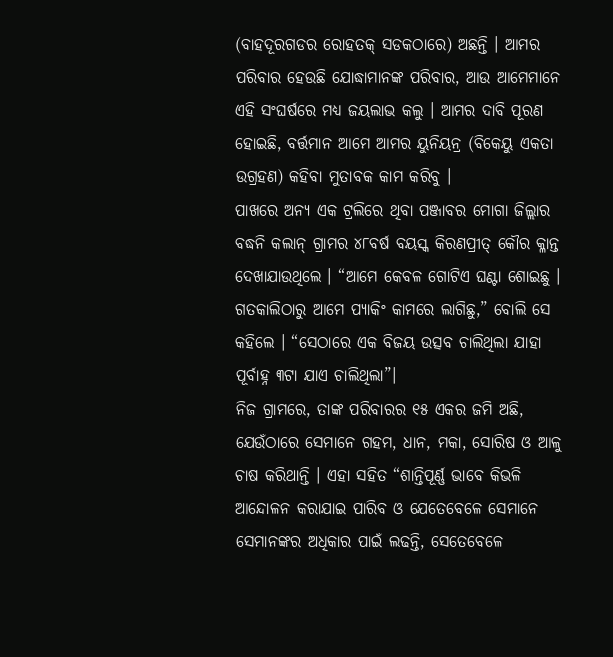(ବାହଦୂରଗଡର ରୋହତକ୍ ସଡକଠାରେ) ଅଛନ୍ତି । ଆମର ପରିବାର ହେଉଛି ଯୋଦ୍ଧାମାନଙ୍କ ପରିବାର, ଆଉ ଆମେମାନେ ଏହି ସଂଘର୍ଷରେ ମଧ୍ୟ ଜୟଲାଭ କଲୁ । ଆମର ଦାବି ପୂରଣ ହୋଇଛି, ବର୍ତ୍ତମାନ ଆମେ ଆମର ୟୁନିୟନ୍ର (ବିକେୟୁ ଏକତା ଉଗ୍ରହଣ) କହିବା ମୁତାବକ କାମ କରିବୁ ।
ପାଖରେ ଅନ୍ୟ ଏକ ଟ୍ରଲିରେ ଥିବା ପଞ୍ଜାବର ମୋଗା ଜିଲ୍ଲାର ବଦ୍ଧନି କଲାନ୍ ଗ୍ରାମର ୪୮ବର୍ଷ ବୟସ୍କ କିରଣପ୍ରୀତ୍ କୌର କ୍ଳାନ୍ତ ଦେଖାଯାଉଥିଲେ । “ଆମେ କେବଳ ଗୋଟିଏ ଘଣ୍ଟା ଶୋଇଛୁ । ଗତକାଲିଠାରୁ ଆମେ ପ୍ୟାକିଂ କାମରେ ଲାଗିଛୁ,” ବୋଲି ସେ କହିଲେ । “ସେଠାରେ ଏକ ବିଜୟ ଉତ୍ସବ ଚାଲିଥିଲା ଯାହା ପୂର୍ବାହ୍ନ ୩ଟା ଯାଏ ଚାଲିଥିଲା”।
ନିଜ ଗ୍ରାମରେ, ତାଙ୍କ ପରିବାରର ୧୫ ଏକର ଜମି ଅଛି, ଯେଉଁଠାରେ ସେମାନେ ଗହମ, ଧାନ, ମକା, ସୋରିଷ ଓ ଆଳୁ ଚାଷ କରିଥାନ୍ତି । ଏହା ସହିତ “ଶାନ୍ତିପୂର୍ଣ୍ଣ ଭାବେ କିଭଳି ଆନ୍ଦୋଳନ କରାଯାଇ ପାରିବ ଓ ଯେତେବେଳେ ସେମାନେ ସେମାନଙ୍କର ଅଧିକାର ପାଇଁ ଲଢନ୍ତି, ସେତେବେଳେ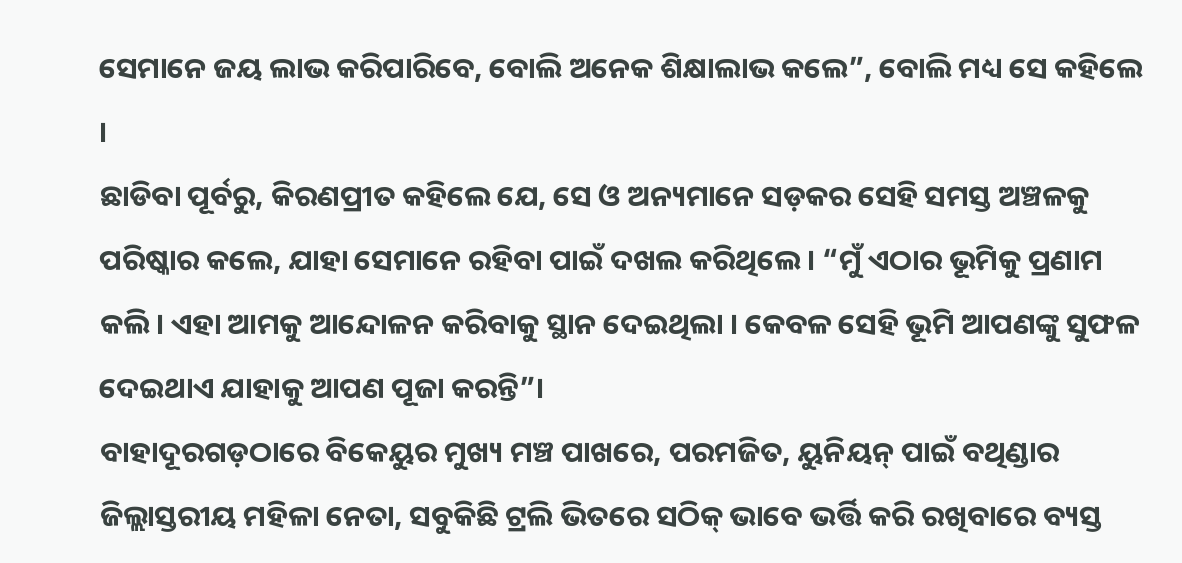ସେମାନେ ଜୟ ଲାଭ କରିପାରିବେ, ବୋଲି ଅନେକ ଶିକ୍ଷାଲାଭ କଲେ”, ବୋଲି ମଧ୍ୟ ସେ କହିଲେ ।
ଛାଡିବା ପୂର୍ବରୁ, କିରଣପ୍ରୀତ କହିଲେ ଯେ, ସେ ଓ ଅନ୍ୟମାନେ ସଡ଼କର ସେହି ସମସ୍ତ ଅଞ୍ଚଳକୁ ପରିଷ୍କାର କଲେ, ଯାହା ସେମାନେ ରହିବା ପାଇଁ ଦଖଲ କରିଥିଲେ । “ମୁଁ ଏଠାର ଭୂମିକୁ ପ୍ରଣାମ କଲି। ଏହା ଆମକୁ ଆନ୍ଦୋଳନ କରିବାକୁ ସ୍ଥାନ ଦେଇଥିଲା । କେବଳ ସେହି ଭୂମି ଆପଣଙ୍କୁ ସୁଫଳ ଦେଇଥାଏ ଯାହାକୁ ଆପଣ ପୂଜା କରନ୍ତି”।
ବାହାଦୂରଗଡ଼ଠାରେ ବିକେୟୁର ମୁଖ୍ୟ ମଞ୍ଚ ପାଖରେ, ପରମଜିତ, ୟୁନିୟନ୍ ପାଇଁ ବଥିଣ୍ଡାର ଜିଲ୍ଲାସ୍ତରୀୟ ମହିଳା ନେତା, ସବୁକିଛି ଟ୍ରଲି ଭିତରେ ସଠିକ୍ ଭାବେ ଭର୍ତ୍ତି କରି ରଖିବାରେ ବ୍ୟସ୍ତ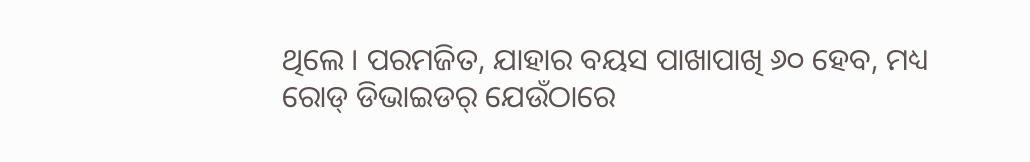ଥିଲେ । ପରମଜିତ, ଯାହାର ବୟସ ପାଖାପାଖି ୬୦ ହେବ, ମଧ୍ୟ ରୋଡ୍ ଡିଭାଇଡର୍ ଯେଉଁଠାରେ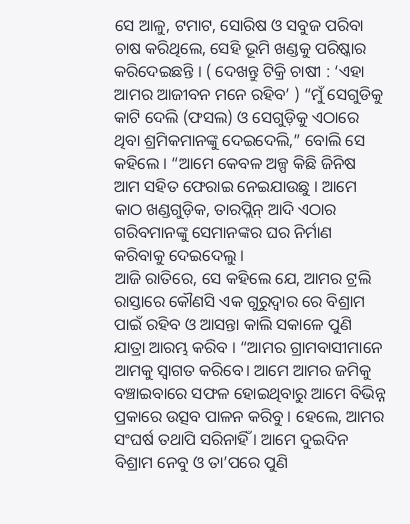ସେ ଆଳୁ, ଟମାଟ, ସୋରିଷ ଓ ସବୁଜ ପରିବା ଚାଷ କରିଥିଲେ, ସେହି ଭୂମି ଖଣ୍ଡକୁ ପରିଷ୍କାର କରିଦେଇଛନ୍ତି । ( ଦେଖନ୍ତୁ ଟିକ୍ରି ଚାଷୀ : ‘ଏହା ଆମର ଆଜୀବନ ମନେ ରହିବ’ ) “ମୁଁ ସେଗୁଡିକୁ କାଟି ଦେଲି (ଫସଲ) ଓ ସେଗୁଡ଼ିକୁ ଏଠାରେ ଥିବା ଶ୍ରମିକମାନଙ୍କୁ ଦେଇଦେଲି,” ବୋଲି ସେ କହିଲେ । “ଆମେ କେବଳ ଅଳ୍ପ କିଛି ଜିନିଷ ଆମ ସହିତ ଫେରାଇ ନେଇଯାଉଛୁ । ଆମେ କାଠ ଖଣ୍ଡଗୁଡ଼ିକ, ତାରପ୍ଲିନ୍ ଆଦି ଏଠାର ଗରିବମାନଙ୍କୁ ସେମାନଙ୍କର ଘର ନିର୍ମାଣ କରିବାକୁ ଦେଇଦେଲୁ ।
ଆଜି ରାତିରେ, ସେ କହିଲେ ଯେ, ଆମର ଟ୍ରଲି ରାସ୍ତାରେ କୌଣସି ଏକ ଗୁରୁଦ୍ୱାର ରେ ବିଶ୍ରାମ ପାଇଁ ରହିବ ଓ ଆସନ୍ତା କାଲି ସକାଳେ ପୁଣି ଯାତ୍ରା ଆରମ୍ଭ କରିବ । “ଆମର ଗ୍ରାମବାସୀମାନେ ଆମକୁ ସ୍ୱାଗତ କରିବେ। ଆମେ ଆମର ଜମିକୁ ବଞ୍ଚାଇବାରେ ସଫଳ ହୋଇଥିବାରୁ ଆମେ ବିଭିନ୍ନ ପ୍ରକାରେ ଉତ୍ସବ ପାଳନ କରିବୁ । ହେଲେ, ଆମର ସଂଘର୍ଷ ତଥାପି ସରିନାହିଁ । ଆମେ ଦୁଇଦିନ ବିଶ୍ରାମ ନେବୁ ଓ ତା’ପରେ ପୁଣି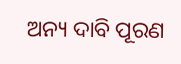ଅନ୍ୟ ଦାବି ପୂରଣ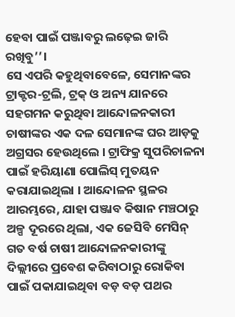ହେବା ପାଇଁ ପଞ୍ଜାବରୁ ଲଢ଼େଇ ଜାରି ରଖିବୁ’’।
ସେ ଏପରି କହୁଥିବାବେଳେ, ସେମାନଙ୍କର ଟ୍ରାକ୍ଟର-ଟ୍ରଲି, ଟ୍ରକ୍ ଓ ଅନ୍ୟ ଯାନରେ ସହଗମନ କରୁଥିବା ଆନ୍ଦୋଳନକାରୀ ଚାଷୀଙ୍କର ଏକ ଦଳ ସେମାନଙ୍କ ଘର ଆଡ଼କୁ ଅଗ୍ରସର ହେଉଥିଲେ । ଟ୍ରାଫିକ୍ର ସୁପରିଚାଳନା ପାଇଁ ହରିୟାଣା ପୋଲିସ୍ ମୁତୟନ କରାଯାଇଥିଲା । ଆନ୍ଦୋଳନ ସ୍ଥଳର ଆରମ୍ଭରେ, ଯାହା ପଞ୍ଜାବ କିଷାନ ମଞ୍ଚଠାରୁ ଅଳ୍ପ ଦୂରରେ ଥିଲା, ଏକ ଜେସିବି ମେସିନ୍ ଗତ ବର୍ଷ ଚାଷୀ ଆନ୍ଦୋଳନକାରୀଙ୍କୁ ଦିଲ୍ଲୀରେ ପ୍ରବେଶ କରିବାଠାରୁ ରୋକିବା ପାଇଁ ପକାଯାଇଥିବା ବଡ଼ ବଡ଼ ପଥର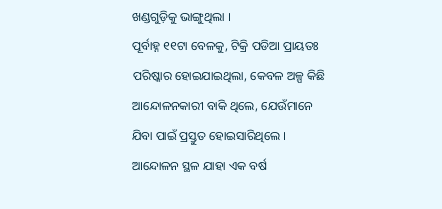ଖଣ୍ଡଗୁଡ଼ିକୁ ଭାଙ୍ଗୁଥିଲା ।
ପୂର୍ବାହ୍ନ ୧୧ଟା ବେଳକୁ, ଟିକ୍ରି ପଡିଆ ପ୍ରାୟତଃ ପରିଷ୍କାର ହୋଇଯାଇଥିଲା, କେବଳ ଅଳ୍ପ କିଛି ଆନ୍ଦୋଳନକାରୀ ବାକି ଥିଲେ, ଯେଉଁମାନେ ଯିବା ପାଇଁ ପ୍ରସ୍ତୁତ ହୋଇସାରିଥିଲେ । ଆନ୍ଦୋଳନ ସ୍ଥଳ ଯାହା ଏକ ବର୍ଷ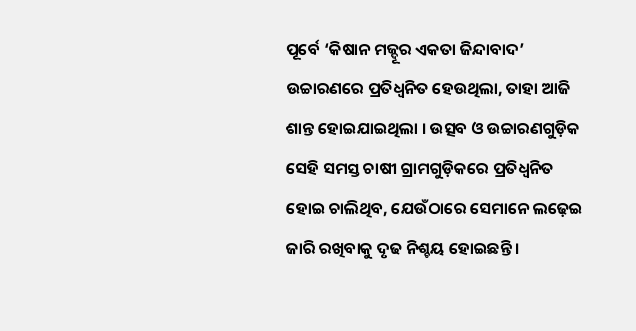ପୂର୍ବେ ‘କିଷାନ ମଜ୍ଦୂର ଏକତା ଜିନ୍ଦାବାଦ’ ଉଚ୍ଚାରଣରେ ପ୍ରତିଧ୍ୱନିତ ହେଉଥିଲା, ତାହା ଆଜି ଶାନ୍ତ ହୋଇଯାଇଥିଲା । ଉତ୍ସବ ଓ ଉଚ୍ଚାରଣଗୁଡ଼ିକ ସେହି ସମସ୍ତ ଚାଷୀ ଗ୍ରାମଗୁଡ଼ିକରେ ପ୍ରତିଧ୍ୱନିତ ହୋଇ ଚାଲିଥିବ, ଯେଉଁଠାରେ ସେମାନେ ଲଢ଼େଇ ଜାରି ରଖିବାକୁ ଦୃଢ ନିଶ୍ଚୟ ହୋଇଛନ୍ତି ।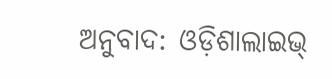ଅନୁବାଦ: ଓଡ଼ିଶାଲାଇଭ୍